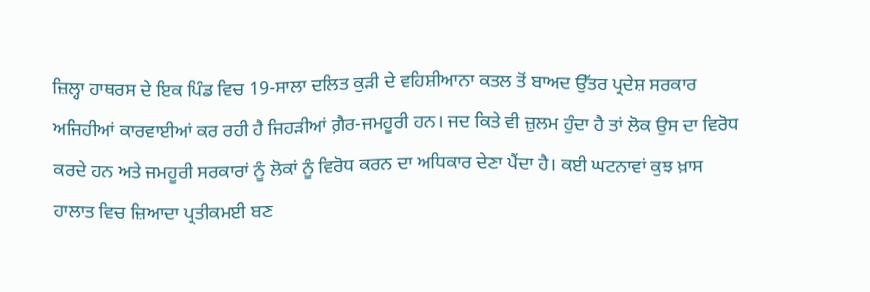ਜ਼ਿਲ੍ਹਾ ਹਾਥਰਸ ਦੇ ਇਕ ਪਿੰਡ ਵਿਚ 19-ਸਾਲਾ ਦਲਿਤ ਕੁੜੀ ਦੇ ਵਹਿਸ਼ੀਆਨਾ ਕਤਲ ਤੋਂ ਬਾਅਦ ਉੱਤਰ ਪ੍ਰਦੇਸ਼ ਸਰਕਾਰ ਅਜਿਹੀਆਂ ਕਾਰਵਾਈਆਂ ਕਰ ਰਹੀ ਹੈ ਜਿਹੜੀਆਂ ਗ਼ੈਰ-ਜਮਹੂਰੀ ਹਨ। ਜਦ ਕਿਤੇ ਵੀ ਜ਼ੁਲਮ ਹੁੰਦਾ ਹੈ ਤਾਂ ਲੋਕ ਉਸ ਦਾ ਵਿਰੋਧ ਕਰਦੇ ਹਨ ਅਤੇ ਜਮਹੂਰੀ ਸਰਕਾਰਾਂ ਨੂੰ ਲੋਕਾਂ ਨੂੰ ਵਿਰੋਧ ਕਰਨ ਦਾ ਅਧਿਕਾਰ ਦੇਣਾ ਪੈਂਦਾ ਹੈ। ਕਈ ਘਟਨਾਵਾਂ ਕੁਝ ਖ਼ਾਸ ਹਾਲਾਤ ਵਿਚ ਜ਼ਿਆਦਾ ਪ੍ਰਤੀਕਮਈ ਬਣ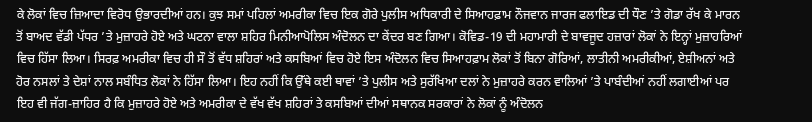ਕੇ ਲੋਕਾਂ ਵਿਚ ਜ਼ਿਆਦਾ ਵਿਰੋਧ ਉਭਾਰਦੀਆਂ ਹਨ। ਕੁਝ ਸਮਾਂ ਪਹਿਲਾਂ ਅਮਰੀਕਾ ਵਿਚ ਇਕ ਗੋਰੇ ਪੁਲੀਸ ਅਧਿਕਾਰੀ ਦੇ ਸਿਆਹਫ਼ਾਮ ਨੌਜਵਾਨ ਜਾਰਜ ਫਲਾਇਡ ਦੀ ਧੌਣ ’ਤੇ ਗੋਡਾ ਰੱਖ ਕੇ ਮਾਰਨ ਤੋਂ ਬਾਅਦ ਵੱਡੀ ਪੱਧਰ ’ਤੇ ਮੁਜ਼ਾਹਰੇ ਹੋਏ ਅਤੇ ਘਟਨਾ ਵਾਲਾ ਸ਼ਹਿਰ ਮਿਨੀਆਪੋਲਿਸ ਅੰਦੋਲਨ ਦਾ ਕੇਂਦਰ ਬਣ ਗਿਆ। ਕੋਵਿਡ-19 ਦੀ ਮਹਾਮਾਰੀ ਦੇ ਬਾਵਜੂਦ ਹਜ਼ਾਰਾਂ ਲੋਕਾਂ ਨੇ ਇਨ੍ਹਾਂ ਮੁਜ਼ਾਹਰਿਆਂ ਵਿਚ ਹਿੱਸਾ ਲਿਆ। ਸਿਰਫ਼ ਅਮਰੀਕਾ ਵਿਚ ਹੀ ਸੌ ਤੋਂ ਵੱਧ ਸ਼ਹਿਰਾਂ ਅਤੇ ਕਸਬਿਆਂ ਵਿਚ ਹੋਏ ਇਸ ਅੰਦੋਲਨ ਵਿਚ ਸਿਆਹਫ਼ਾਮ ਲੋਕਾਂ ਤੋਂ ਬਿਨਾ ਗੋਰਿਆਂ, ਲਾਤੀਨੀ ਅਮਰੀਕੀਆਂ, ਏਸ਼ੀਅਨਾਂ ਅਤੇ ਹੋਰ ਨਸਲਾਂ ਤੇ ਦੇਸ਼ਾਂ ਨਾਲ ਸਬੰਧਿਤ ਲੋਕਾਂ ਨੇ ਹਿੱਸਾ ਲਿਆ। ਇਹ ਨਹੀਂ ਕਿ ਉੱਥੇ ਕਈ ਥਾਵਾਂ ’ਤੇ ਪੁਲੀਸ ਅਤੇ ਸੁਰੱਖਿਆ ਦਲਾਂ ਨੇ ਮੁਜ਼ਾਹਰੇ ਕਰਨ ਵਾਲਿਆਂ ’ਤੇ ਪਾਬੰਦੀਆਂ ਨਹੀਂ ਲਗਾਈਆਂ ਪਰ ਇਹ ਵੀ ਜੱਗ-ਜ਼ਾਹਿਰ ਹੈ ਕਿ ਮੁਜ਼ਾਹਰੇ ਹੋਏ ਅਤੇ ਅਮਰੀਕਾ ਦੇ ਵੱਖ ਵੱਖ ਸ਼ਹਿਰਾਂ ਤੇ ਕਸਬਿਆਂ ਦੀਆਂ ਸਥਾਨਕ ਸਰਕਾਰਾਂ ਨੇ ਲੋਕਾਂ ਨੂੰ ਅੰਦੋਲਨ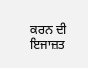ਕਰਨ ਦੀ ਇਜਾਜ਼ਤ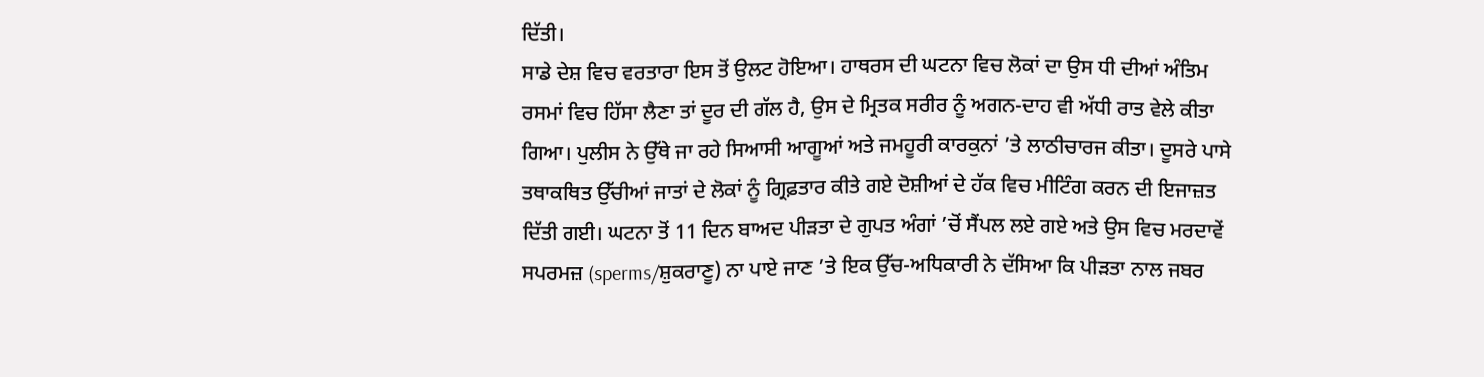ਦਿੱਤੀ।
ਸਾਡੇ ਦੇਸ਼ ਵਿਚ ਵਰਤਾਰਾ ਇਸ ਤੋਂ ਉਲਟ ਹੋਇਆ। ਹਾਥਰਸ ਦੀ ਘਟਨਾ ਵਿਚ ਲੋਕਾਂ ਦਾ ਉਸ ਧੀ ਦੀਆਂ ਅੰਤਿਮ ਰਸਮਾਂ ਵਿਚ ਹਿੱਸਾ ਲੈਣਾ ਤਾਂ ਦੂਰ ਦੀ ਗੱਲ ਹੈ, ਉਸ ਦੇ ਮ੍ਰਿਤਕ ਸਰੀਰ ਨੂੰ ਅਗਨ-ਦਾਹ ਵੀ ਅੱਧੀ ਰਾਤ ਵੇਲੇ ਕੀਤਾ ਗਿਆ। ਪੁਲੀਸ ਨੇ ਉੱਥੇ ਜਾ ਰਹੇ ਸਿਆਸੀ ਆਗੂਆਂ ਅਤੇ ਜਮਹੂਰੀ ਕਾਰਕੁਨਾਂ ’ਤੇ ਲਾਠੀਚਾਰਜ ਕੀਤਾ। ਦੂਸਰੇ ਪਾਸੇ ਤਥਾਕਥਿਤ ਉੱਚੀਆਂ ਜਾਤਾਂ ਦੇ ਲੋਕਾਂ ਨੂੰ ਗ੍ਰਿਫ਼ਤਾਰ ਕੀਤੇ ਗਏ ਦੋਸ਼ੀਆਂ ਦੇ ਹੱਕ ਵਿਚ ਮੀਟਿੰਗ ਕਰਨ ਦੀ ਇਜਾਜ਼ਤ ਦਿੱਤੀ ਗਈ। ਘਟਨਾ ਤੋਂ 11 ਦਿਨ ਬਾਅਦ ਪੀੜਤਾ ਦੇ ਗੁਪਤ ਅੰਗਾਂ ’ਚੋਂ ਸੈਂਪਲ ਲਏ ਗਏ ਅਤੇ ਉਸ ਵਿਚ ਮਰਦਾਵੇਂ ਸਪਰਮਜ਼ (sperms/ਸ਼ੁਕਰਾਣੂ) ਨਾ ਪਾਏ ਜਾਣ ’ਤੇ ਇਕ ਉੱਚ-ਅਧਿਕਾਰੀ ਨੇ ਦੱਸਿਆ ਕਿ ਪੀੜਤਾ ਨਾਲ ਜਬਰ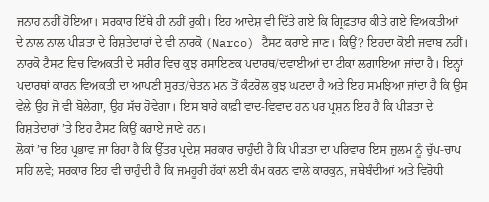ਜਨਾਹ ਨਹੀਂ ਹੋਇਆ। ਸਰਕਾਰ ਇੱਥੇ ਹੀ ਨਹੀਂ ਰੁਕੀ। ਇਹ ਆਦੇਸ਼ ਵੀ ਦਿੱਤੇ ਗਏ ਕਿ ਗ੍ਰਿਫ਼ਤਾਰ ਕੀਤੇ ਗਏ ਵਿਅਕਤੀਆਂ ਦੇ ਨਾਲ ਨਾਲ ਪੀੜਤਾ ਦੇ ਰਿਸ਼ਤੇਦਾਰਾਂ ਦੇ ਵੀ ਨਾਰਕੋ (Narco) ਟੈਸਟ ਕਰਾਏ ਜਾਣ। ਕਿਉਂ? ਇਹਦਾ ਕੋਈ ਜਵਾਬ ਨਹੀਂ। ਨਾਰਕੋ ਟੈਸਟ ਵਿਚ ਵਿਅਕਤੀ ਦੇ ਸਰੀਰ ਵਿਚ ਕੁਝ ਰਸਾਇਣਕ ਪਦਾਰਥ/ਦਵਾਈਆਂ ਦਾ ਟੀਕਾ ਲਗਾਇਆ ਜਾਂਦਾ ਹੈ। ਇਨ੍ਹਾਂ ਪਦਾਰਥਾਂ ਕਾਰਨ ਵਿਅਕਤੀ ਦਾ ਆਪਣੀ ਸੁਰਤ/ਚੇਤਨ ਮਨ ਤੋਂ ਕੰਟਰੋਲ ਕੁਝ ਘਟਦਾ ਹੈ ਅਤੇ ਇਹ ਸਮਝਿਆ ਜਾਂਦਾ ਹੈ ਕਿ ਉਸ ਵੇਲੇ ਉਹ ਜੋ ਵੀ ਬੋਲੇਗਾ, ਉਹ ਸੱਚ ਹੋਵੇਗਾ। ਇਸ ਬਾਰੇ ਕਾਫ਼ੀ ਵਾਦ-ਵਿਵਾਦ ਹਨ ਪਰ ਪ੍ਰਸ਼ਨ ਇਹ ਹੈ ਕਿ ਪੀੜਤਾ ਦੇ ਰਿਸ਼ਤੇਦਾਰਾਂ ’ਤੇ ਇਹ ਟੈਸਟ ਕਿਉਂ ਕਰਾਏ ਜਾਣੇ ਹਨ।
ਲੋਕਾਂ ’ਚ ਇਹ ਪ੍ਰਭਾਵ ਜਾ ਰਿਹਾ ਹੈ ਕਿ ਉੱਤਰ ਪ੍ਰਦੇਸ਼ ਸਰਕਾਰ ਚਾਹੁੰਦੀ ਹੈ ਕਿ ਪੀੜਤਾ ਦਾ ਪਰਿਵਾਰ ਇਸ ਜ਼ੁਲਮ ਨੂੰ ਚੁੱਪ-ਚਾਪ ਸਹਿ ਲਵੇ; ਸਰਕਾਰ ਇਹ ਵੀ ਚਾਹੁੰਦੀ ਹੈ ਕਿ ਜਮਹੂਰੀ ਹੱਕਾਂ ਲਈ ਕੰਮ ਕਰਨ ਵਾਲੇ ਕਾਰਕੁਨ, ਜਥੇਬੰਦੀਆਂ ਅਤੇ ਵਿਰੋਧੀ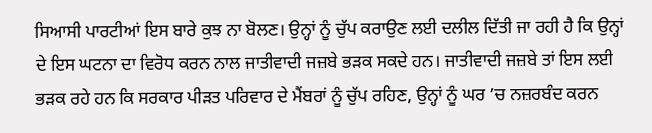ਸਿਆਸੀ ਪਾਰਟੀਆਂ ਇਸ ਬਾਰੇ ਕੁਝ ਨਾ ਬੋਲਣ। ਉਨ੍ਹਾਂ ਨੂੰ ਚੁੱਪ ਕਰਾਉਣ ਲਈ ਦਲੀਲ ਦਿੱਤੀ ਜਾ ਰਹੀ ਹੈ ਕਿ ਉਨ੍ਹਾਂ ਦੇ ਇਸ ਘਟਨਾ ਦਾ ਵਿਰੋਧ ਕਰਨ ਨਾਲ ਜਾਤੀਵਾਦੀ ਜਜ਼ਬੇ ਭੜਕ ਸਕਦੇ ਹਨ। ਜਾਤੀਵਾਦੀ ਜਜ਼ਬੇ ਤਾਂ ਇਸ ਲਈ ਭੜਕ ਰਹੇ ਹਨ ਕਿ ਸਰਕਾਰ ਪੀੜਤ ਪਰਿਵਾਰ ਦੇ ਮੈਂਬਰਾਂ ਨੂੰ ਚੁੱਪ ਰਹਿਣ, ਉਨ੍ਹਾਂ ਨੂੰ ਘਰ ’ਚ ਨਜ਼ਰਬੰਦ ਕਰਨ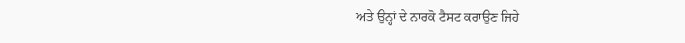ਅਤੇ ਉਨ੍ਹਾਂ ਦੇ ਨਾਰਕੋ ਟੈਸਟ ਕਰਾਉਣ ਜਿਹੇ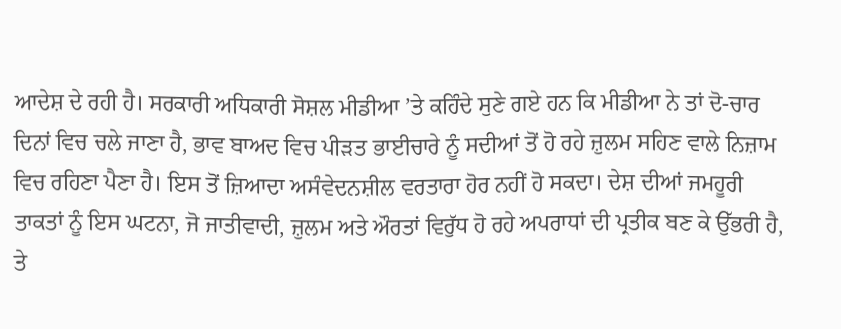ਆਦੇਸ਼ ਦੇ ਰਹੀ ਹੈ। ਸਰਕਾਰੀ ਅਧਿਕਾਰੀ ਸੋਸ਼ਲ ਮੀਡੀਆ ’ਤੇ ਕਹਿੰਦੇ ਸੁਣੇ ਗਏ ਹਨ ਕਿ ਮੀਡੀਆ ਨੇ ਤਾਂ ਦੋ-ਚਾਰ ਦਿਨਾਂ ਵਿਚ ਚਲੇ ਜਾਣਾ ਹੈ, ਭਾਵ ਬਾਅਦ ਵਿਚ ਪੀੜਤ ਭਾਈਚਾਰੇ ਨੂੰ ਸਦੀਆਂ ਤੋਂ ਹੋ ਰਹੇ ਜ਼ੁਲਮ ਸਹਿਣ ਵਾਲੇ ਨਿਜ਼ਾਮ ਵਿਚ ਰਹਿਣਾ ਪੈਣਾ ਹੈ। ਇਸ ਤੋਂ ਜ਼ਿਆਦਾ ਅਸੰਵੇਦਨਸ਼ੀਲ ਵਰਤਾਰਾ ਹੋਰ ਨਹੀਂ ਹੋ ਸਕਦਾ। ਦੇਸ਼ ਦੀਆਂ ਜਮਹੂਰੀ ਤਾਕਤਾਂ ਨੂੰ ਇਸ ਘਟਨਾ, ਜੋ ਜਾਤੀਵਾਦੀ, ਜ਼ੁਲਮ ਅਤੇ ਔਰਤਾਂ ਵਿਰੁੱਧ ਹੋ ਰਹੇ ਅਪਰਾਧਾਂ ਦੀ ਪ੍ਰਤੀਕ ਬਣ ਕੇ ਉੱਭਰੀ ਹੈ, ਤੇ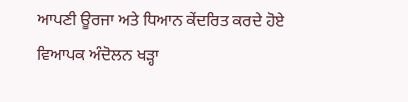ਆਪਣੀ ਊਰਜਾ ਅਤੇ ਧਿਆਨ ਕੇਂਦਰਿਤ ਕਰਦੇ ਹੋਏ ਵਿਆਪਕ ਅੰਦੋਲਨ ਖੜ੍ਹਾ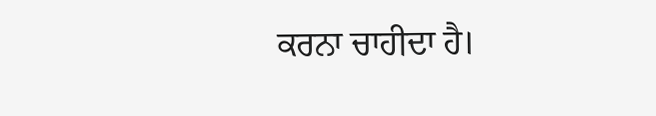ਕਰਨਾ ਚਾਹੀਦਾ ਹੈ।